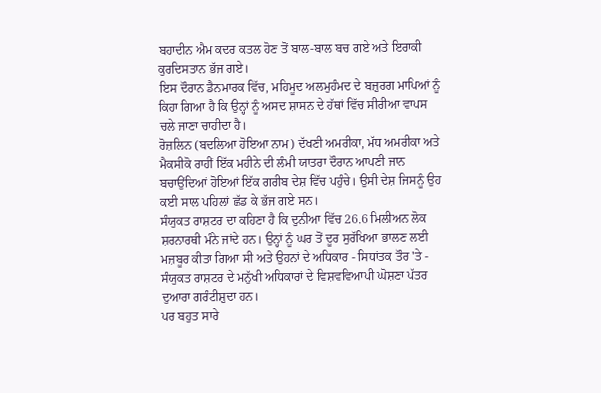ਬਹਾਦੀਨ ਐਮ ਕਦਰ ਕਤਲ ਹੋਣ ਤੋਂ ਬਾਲ-ਬਾਲ ਬਚ ਗਏ ਅਤੇ ਇਰਾਕੀ ਕੁਰਦਿਸਤਾਨ ਭੱਜ ਗਏ।
ਇਸ ਦੌਰਾਨ ਡੈਨਮਾਰਕ ਵਿੱਚ, ਮਹਿਮੂਦ ਅਲਮੁਹੰਮਦ ਦੇ ਬਜ਼ੁਰਗ ਮਾਪਿਆਂ ਨੂੰ ਕਿਹਾ ਗਿਆ ਹੈ ਕਿ ਉਨ੍ਹਾਂ ਨੂੰ ਅਸਦ ਸ਼ਾਸਨ ਦੇ ਹੱਥਾਂ ਵਿੱਚ ਸੀਰੀਆ ਵਾਪਸ ਚਲੇ ਜਾਣਾ ਚਾਹੀਦਾ ਹੈ।
ਰੋਜ਼ਲਿਨ (ਬਦਲਿਆ ਹੋਇਆ ਨਾਮ) ਦੱਖਣੀ ਅਮਰੀਕਾ, ਮੱਧ ਅਮਰੀਕਾ ਅਤੇ ਮੈਕਸੀਕੋ ਰਾਹੀਂ ਇੱਕ ਮਹੀਨੇ ਦੀ ਲੰਮੀ ਯਾਤਰਾ ਦੌਰਾਨ ਆਪਣੀ ਜਾਨ ਬਚਾਉਂਦਿਆਂ ਹੋਇਆਂ ਇੱਕ ਗਰੀਬ ਦੇਸ਼ ਵਿੱਚ ਪਹੁੰਚੇ। ਉਸੀ ਦੇਸ਼ ਜਿਸਨੂੰ ਉਹ ਕਈ ਸਾਲ ਪਹਿਲਾਂ ਛੱਡ ਕੇ ਭੱਜ ਗਏ ਸਨ।
ਸੰਯੁਕਤ ਰਾਸ਼ਟਰ ਦਾ ਕਹਿਣਾ ਹੈ ਕਿ ਦੁਨੀਆ ਵਿੱਚ 26.6 ਮਿਲੀਅਨ ਲੋਕ ਸ਼ਰਨਾਰਥੀ ਮੰਨੇ ਜਾਂਦੇ ਹਨ। ਉਨ੍ਹਾਂ ਨੂੰ ਘਰ ਤੋਂ ਦੂਰ ਸੁਰੱਖਿਆ ਭਾਲਣ ਲਈ ਮਜ਼ਬੂਰ ਕੀਤਾ ਗਿਆ ਸੀ ਅਤੇ ਉਹਨਾਂ ਦੇ ਅਧਿਕਾਰ - ਸਿਧਾਂਤਕ ਤੌਰ 'ਤੇ - ਸੰਯੁਕਤ ਰਾਸ਼ਟਰ ਦੇ ਮਨੁੱਖੀ ਅਧਿਕਾਰਾਂ ਦੇ ਵਿਸ਼ਵਵਿਆਪੀ ਘੋਸ਼ਣਾ ਪੱਤਰ ਦੁਆਰਾ ਗਰੰਟੀਸ਼ੁਦਾ ਹਨ।
ਪਰ ਬਹੁਤ ਸਾਰੇ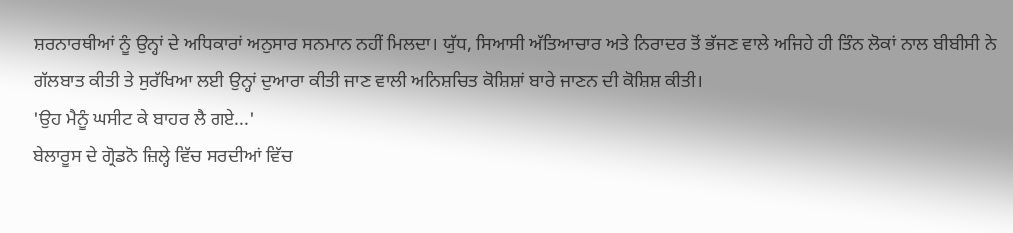ਸ਼ਰਨਾਰਥੀਆਂ ਨੂੰ ਉਨ੍ਹਾਂ ਦੇ ਅਧਿਕਾਰਾਂ ਅਨੁਸਾਰ ਸਨਮਾਨ ਨਹੀਂ ਮਿਲਦਾ। ਯੁੱਧ, ਸਿਆਸੀ ਅੱਤਿਆਚਾਰ ਅਤੇ ਨਿਰਾਦਰ ਤੋਂ ਭੱਜਣ ਵਾਲੇ ਅਜਿਹੇ ਹੀ ਤਿੰਨ ਲੋਕਾਂ ਨਾਲ ਬੀਬੀਸੀ ਨੇ ਗੱਲਬਾਤ ਕੀਤੀ ਤੇ ਸੁਰੱਖਿਆ ਲਈ ਉਨ੍ਹਾਂ ਦੁਆਰਾ ਕੀਤੀ ਜਾਣ ਵਾਲੀ ਅਨਿਸ਼ਚਿਤ ਕੋਸ਼ਿਸ਼ਾਂ ਬਾਰੇ ਜਾਣਨ ਦੀ ਕੋਸ਼ਿਸ਼ ਕੀਤੀ।
'ਉਹ ਮੈਨੂੰ ਘਸੀਟ ਕੇ ਬਾਹਰ ਲੈ ਗਏ...'
ਬੇਲਾਰੂਸ ਦੇ ਗ੍ਰੋਡਨੋ ਜ਼ਿਲ੍ਹੇ ਵਿੱਚ ਸਰਦੀਆਂ ਵਿੱਚ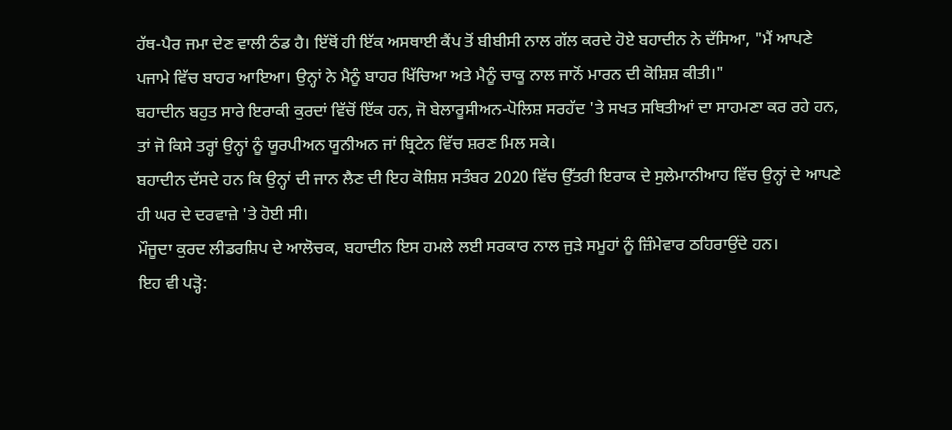ਹੱਥ-ਪੈਰ ਜਮਾ ਦੇਣ ਵਾਲੀ ਠੰਡ ਹੈ। ਇੱਥੋਂ ਹੀ ਇੱਕ ਅਸਥਾਈ ਕੈਂਪ ਤੋਂ ਬੀਬੀਸੀ ਨਾਲ ਗੱਲ ਕਰਦੇ ਹੋਏ ਬਹਾਦੀਨ ਨੇ ਦੱਸਿਆ, "ਮੈਂ ਆਪਣੇ ਪਜਾਮੇ ਵਿੱਚ ਬਾਹਰ ਆਇਆ। ਉਨ੍ਹਾਂ ਨੇ ਮੈਨੂੰ ਬਾਹਰ ਖਿੱਚਿਆ ਅਤੇ ਮੈਨੂੰ ਚਾਕੂ ਨਾਲ ਜਾਨੋਂ ਮਾਰਨ ਦੀ ਕੋਸ਼ਿਸ਼ ਕੀਤੀ।"
ਬਹਾਦੀਨ ਬਹੁਤ ਸਾਰੇ ਇਰਾਕੀ ਕੁਰਦਾਂ ਵਿੱਚੋਂ ਇੱਕ ਹਨ, ਜੋ ਬੇਲਾਰੂਸੀਅਨ-ਪੋਲਿਸ਼ ਸਰਹੱਦ 'ਤੇ ਸਖਤ ਸਥਿਤੀਆਂ ਦਾ ਸਾਹਮਣਾ ਕਰ ਰਹੇ ਹਨ, ਤਾਂ ਜੋ ਕਿਸੇ ਤਰ੍ਹਾਂ ਉਨ੍ਹਾਂ ਨੂੰ ਯੂਰਪੀਅਨ ਯੂਨੀਅਨ ਜਾਂ ਬ੍ਰਿਟੇਨ ਵਿੱਚ ਸ਼ਰਣ ਮਿਲ ਸਕੇ।
ਬਹਾਦੀਨ ਦੱਸਦੇ ਹਨ ਕਿ ਉਨ੍ਹਾਂ ਦੀ ਜਾਨ ਲੈਣ ਦੀ ਇਹ ਕੋਸ਼ਿਸ਼ ਸਤੰਬਰ 2020 ਵਿੱਚ ਉੱਤਰੀ ਇਰਾਕ ਦੇ ਸੁਲੇਮਾਨੀਆਹ ਵਿੱਚ ਉਨ੍ਹਾਂ ਦੇ ਆਪਣੇ ਹੀ ਘਰ ਦੇ ਦਰਵਾਜ਼ੇ 'ਤੇ ਹੋਈ ਸੀ।
ਮੌਜੂਦਾ ਕੁਰਦ ਲੀਡਰਸ਼ਿਪ ਦੇ ਆਲੋਚਕ, ਬਹਾਦੀਨ ਇਸ ਹਮਲੇ ਲਈ ਸਰਕਾਰ ਨਾਲ ਜੁੜੇ ਸਮੂਹਾਂ ਨੂੰ ਜ਼ਿੰਮੇਵਾਰ ਠਹਿਰਾਉਂਦੇ ਹਨ।
ਇਹ ਵੀ ਪੜ੍ਹੋ: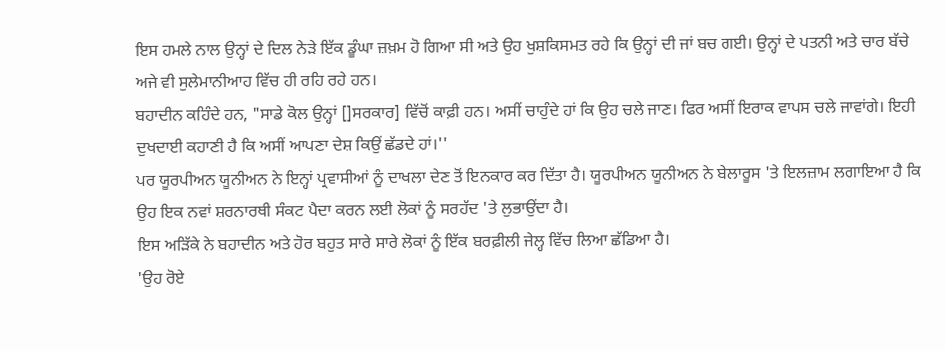ਇਸ ਹਮਲੇ ਨਾਲ ਉਨ੍ਹਾਂ ਦੇ ਦਿਲ ਨੇੜੇ ਇੱਕ ਡੂੰਘਾ ਜ਼ਖ਼ਮ ਹੋ ਗਿਆ ਸੀ ਅਤੇ ਉਹ ਖੁਸ਼ਕਿਸਮਤ ਰਹੇ ਕਿ ਉਨ੍ਹਾਂ ਦੀ ਜਾਂ ਬਚ ਗਈ। ਉਨ੍ਹਾਂ ਦੇ ਪਤਨੀ ਅਤੇ ਚਾਰ ਬੱਚੇ ਅਜੇ ਵੀ ਸੁਲੇਮਾਨੀਆਹ ਵਿੱਚ ਹੀ ਰਹਿ ਰਹੇ ਹਨ।
ਬਹਾਦੀਨ ਕਹਿੰਦੇ ਹਨ, "ਸਾਡੇ ਕੋਲ ਉਨ੍ਹਾਂ []ਸਰਕਾਰ] ਵਿੱਚੋਂ ਕਾਫ਼ੀ ਹਨ। ਅਸੀਂ ਚਾਹੁੰਦੇ ਹਾਂ ਕਿ ਉਹ ਚਲੇ ਜਾਣ। ਫਿਰ ਅਸੀਂ ਇਰਾਕ ਵਾਪਸ ਚਲੇ ਜਾਵਾਂਗੇ। ਇਹੀ ਦੁਖਦਾਈ ਕਹਾਣੀ ਹੈ ਕਿ ਅਸੀਂ ਆਪਣਾ ਦੇਸ਼ ਕਿਉਂ ਛੱਡਦੇ ਹਾਂ।''
ਪਰ ਯੂਰਪੀਅਨ ਯੂਨੀਅਨ ਨੇ ਇਨ੍ਹਾਂ ਪ੍ਰਵਾਸੀਆਂ ਨੂੰ ਦਾਖਲਾ ਦੇਣ ਤੋਂ ਇਨਕਾਰ ਕਰ ਦਿੱਤਾ ਹੈ। ਯੂਰਪੀਅਨ ਯੂਨੀਅਨ ਨੇ ਬੇਲਾਰੂਸ 'ਤੇ ਇਲਜ਼ਾਮ ਲਗਾਇਆ ਹੈ ਕਿ ਉਹ ਇਕ ਨਵਾਂ ਸ਼ਰਨਾਰਥੀ ਸੰਕਟ ਪੈਦਾ ਕਰਨ ਲਈ ਲੋਕਾਂ ਨੂੰ ਸਰਹੱਦ 'ਤੇ ਲੁਭਾਉਂਦਾ ਹੈ।
ਇਸ ਅੜਿੱਕੇ ਨੇ ਬਹਾਦੀਨ ਅਤੇ ਹੋਰ ਬਹੁਤ ਸਾਰੇ ਸਾਰੇ ਲੋਕਾਂ ਨੂੰ ਇੱਕ ਬਰਫ਼ੀਲੀ ਜੇਲ੍ਹ ਵਿੱਚ ਲਿਆ ਛੱਡਿਆ ਹੈ।
'ਉਹ ਰੋਏ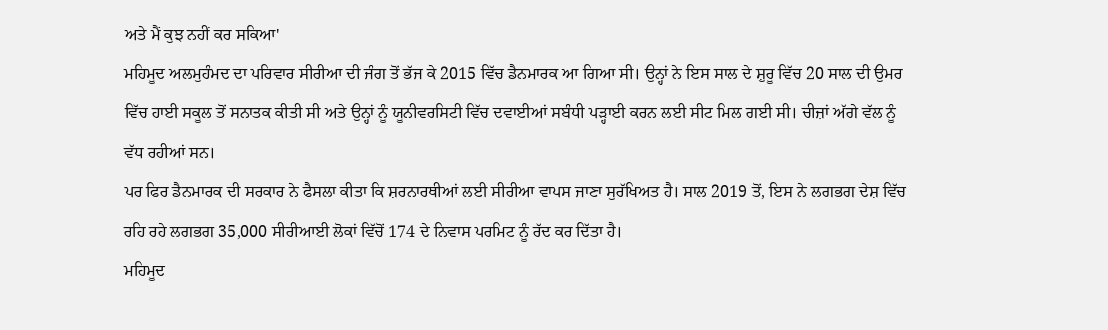ਅਤੇ ਮੈਂ ਕੁਝ ਨਹੀਂ ਕਰ ਸਕਿਆ'
ਮਹਿਮੂਦ ਅਲਮੁਹੰਮਦ ਦਾ ਪਰਿਵਾਰ ਸੀਰੀਆ ਦੀ ਜੰਗ ਤੋਂ ਭੱਜ ਕੇ 2015 ਵਿੱਚ ਡੈਨਮਾਰਕ ਆ ਗਿਆ ਸੀ। ਉਨ੍ਹਾਂ ਨੇ ਇਸ ਸਾਲ ਦੇ ਸ਼ੁਰੂ ਵਿੱਚ 20 ਸਾਲ ਦੀ ਉਮਰ ਵਿੱਚ ਹਾਈ ਸਕੂਲ ਤੋਂ ਸਨਾਤਕ ਕੀਤੀ ਸੀ ਅਤੇ ਉਨ੍ਹਾਂ ਨੂੰ ਯੂਨੀਵਰਸਿਟੀ ਵਿੱਚ ਦਵਾਈਆਂ ਸਬੰਧੀ ਪੜ੍ਹਾਈ ਕਰਨ ਲਈ ਸੀਟ ਮਿਲ ਗਈ ਸੀ। ਚੀਜ਼ਾਂ ਅੱਗੇ ਵੱਲ ਨੂੰ ਵੱਧ ਰਹੀਆਂ ਸਨ।
ਪਰ ਫਿਰ ਡੈਨਮਾਰਕ ਦੀ ਸਰਕਾਰ ਨੇ ਫੈਸਲਾ ਕੀਤਾ ਕਿ ਸ਼ਰਨਾਰਥੀਆਂ ਲਈ ਸੀਰੀਆ ਵਾਪਸ ਜਾਣਾ ਸੁਰੱਖਿਅਤ ਹੈ। ਸਾਲ 2019 ਤੋਂ, ਇਸ ਨੇ ਲਗਭਗ ਦੇਸ਼ ਵਿੱਚ ਰਹਿ ਰਹੇ ਲਗਭਗ 35,000 ਸੀਰੀਆਈ ਲੋਕਾਂ ਵਿੱਚੋਂ 174 ਦੇ ਨਿਵਾਸ ਪਰਮਿਟ ਨੂੰ ਰੱਦ ਕਰ ਦਿੱਤਾ ਹੈ।
ਮਹਿਮੂਦ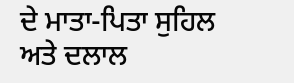ਦੇ ਮਾਤਾ-ਪਿਤਾ ਸੁਹਿਲ ਅਤੇ ਦਲਾਲ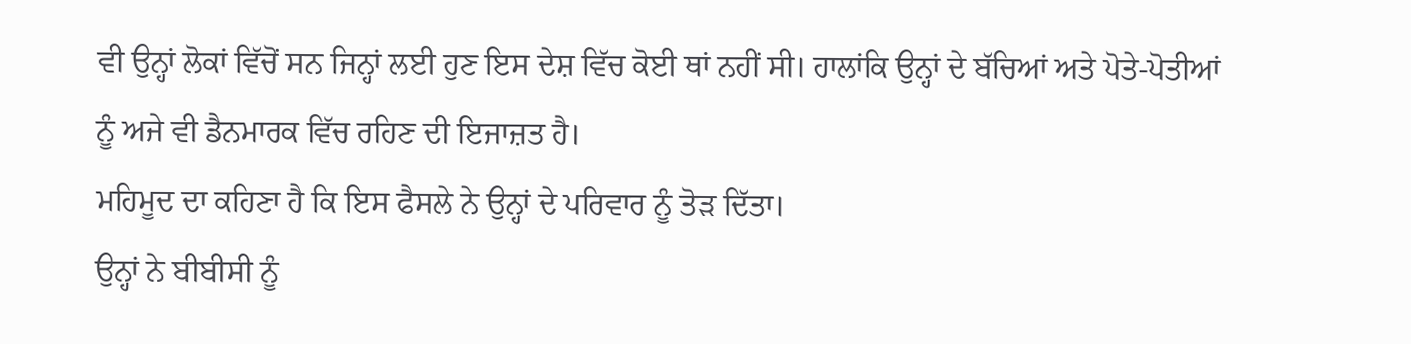ਵੀ ਉਨ੍ਹਾਂ ਲੋਕਾਂ ਵਿੱਚੋਂ ਸਨ ਜਿਨ੍ਹਾਂ ਲਈ ਹੁਣ ਇਸ ਦੇਸ਼ ਵਿੱਚ ਕੋਈ ਥਾਂ ਨਹੀਂ ਸੀ। ਹਾਲਾਂਕਿ ਉਨ੍ਹਾਂ ਦੇ ਬੱਚਿਆਂ ਅਤੇ ਪੋਤੇ-ਪੋਤੀਆਂ ਨੂੰ ਅਜੇ ਵੀ ਡੈਨਮਾਰਕ ਵਿੱਚ ਰਹਿਣ ਦੀ ਇਜਾਜ਼ਤ ਹੈ।
ਮਹਿਮੂਦ ਦਾ ਕਹਿਣਾ ਹੈ ਕਿ ਇਸ ਫੈਸਲੇ ਨੇ ਉਨ੍ਹਾਂ ਦੇ ਪਰਿਵਾਰ ਨੂੰ ਤੋੜ ਦਿੱਤਾ।
ਉਨ੍ਹਾਂ ਨੇ ਬੀਬੀਸੀ ਨੂੰ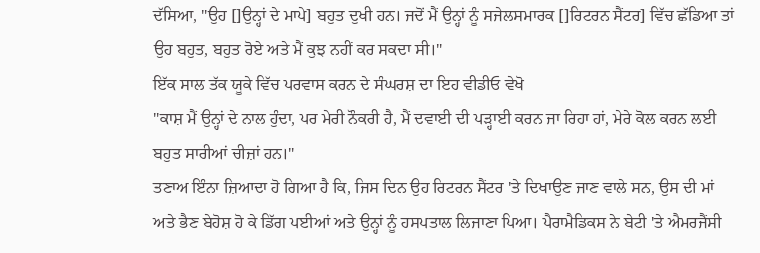ਦੱਸਿਆ, "ਉਹ []ਉਨ੍ਹਾਂ ਦੇ ਮਾਪੇ] ਬਹੁਤ ਦੁਖੀ ਹਨ। ਜਦੋਂ ਮੈਂ ਉਨ੍ਹਾਂ ਨੂੰ ਸਜੇਲਸਮਾਰਕ []ਰਿਟਰਨ ਸੈਂਟਰ] ਵਿੱਚ ਛੱਡਿਆ ਤਾਂ ਉਹ ਬਹੁਤ, ਬਹੁਤ ਰੋਏ ਅਤੇ ਮੈਂ ਕੁਝ ਨਹੀਂ ਕਰ ਸਕਦਾ ਸੀ।"
ਇੱਕ ਸਾਲ ਤੱਕ ਯੂਕੇ ਵਿੱਚ ਪਰਵਾਸ ਕਰਨ ਦੇ ਸੰਘਰਸ਼ ਦਾ ਇਹ ਵੀਡੀਓ ਵੇਖੋ
"ਕਾਸ਼ ਮੈਂ ਉਨ੍ਹਾਂ ਦੇ ਨਾਲ ਹੁੰਦਾ, ਪਰ ਮੇਰੀ ਨੌਕਰੀ ਹੈ, ਮੈਂ ਦਵਾਈ ਦੀ ਪੜ੍ਹਾਈ ਕਰਨ ਜਾ ਰਿਹਾ ਹਾਂ, ਮੇਰੇ ਕੋਲ ਕਰਨ ਲਈ ਬਹੁਤ ਸਾਰੀਆਂ ਚੀਜ਼ਾਂ ਹਨ।"
ਤਣਾਅ ਇੰਨਾ ਜ਼ਿਆਦਾ ਹੋ ਗਿਆ ਹੈ ਕਿ, ਜਿਸ ਦਿਨ ਉਹ ਰਿਟਰਨ ਸੈਂਟਰ 'ਤੇ ਦਿਖਾਉਣ ਜਾਣ ਵਾਲੇ ਸਨ, ਉਸ ਦੀ ਮਾਂ ਅਤੇ ਭੈਣ ਬੇਹੋਸ਼ ਹੋ ਕੇ ਡਿੱਗ ਪਈਆਂ ਅਤੇ ਉਨ੍ਹਾਂ ਨੂੰ ਹਸਪਤਾਲ ਲਿਜਾਣਾ ਪਿਆ। ਪੈਰਾਮੈਡਿਕਸ ਨੇ ਬੇਟੀ 'ਤੇ ਐਮਰਜੈਂਸੀ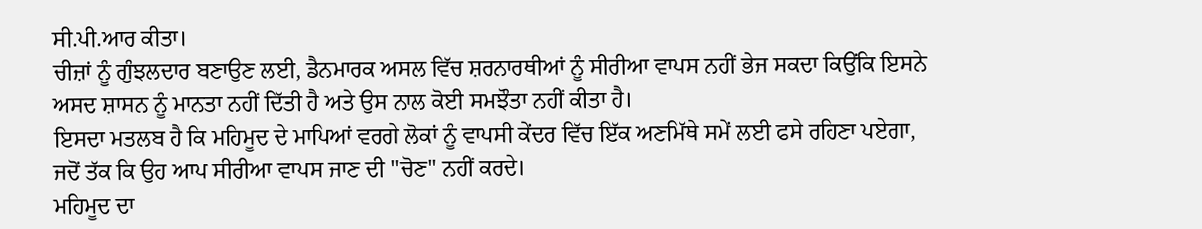ਸੀ.ਪੀ.ਆਰ ਕੀਤਾ।
ਚੀਜ਼ਾਂ ਨੂੰ ਗੁੰਝਲਦਾਰ ਬਣਾਉਣ ਲਈ, ਡੈਨਮਾਰਕ ਅਸਲ ਵਿੱਚ ਸ਼ਰਨਾਰਥੀਆਂ ਨੂੰ ਸੀਰੀਆ ਵਾਪਸ ਨਹੀਂ ਭੇਜ ਸਕਦਾ ਕਿਉਂਕਿ ਇਸਨੇ ਅਸਦ ਸ਼ਾਸਨ ਨੂੰ ਮਾਨਤਾ ਨਹੀਂ ਦਿੱਤੀ ਹੈ ਅਤੇ ਉਸ ਨਾਲ ਕੋਈ ਸਮਝੌਤਾ ਨਹੀਂ ਕੀਤਾ ਹੈ।
ਇਸਦਾ ਮਤਲਬ ਹੈ ਕਿ ਮਹਿਮੂਦ ਦੇ ਮਾਪਿਆਂ ਵਰਗੇ ਲੋਕਾਂ ਨੂੰ ਵਾਪਸੀ ਕੇਂਦਰ ਵਿੱਚ ਇੱਕ ਅਣਮਿੱਥੇ ਸਮੇਂ ਲਈ ਫਸੇ ਰਹਿਣਾ ਪਏਗਾ, ਜਦੋਂ ਤੱਕ ਕਿ ਉਹ ਆਪ ਸੀਰੀਆ ਵਾਪਸ ਜਾਣ ਦੀ "ਚੋਣ" ਨਹੀਂ ਕਰਦੇ।
ਮਹਿਮੂਦ ਦਾ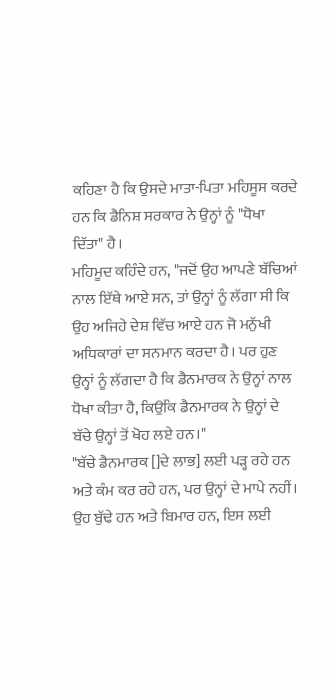ਕਹਿਣਾ ਹੈ ਕਿ ਉਸਦੇ ਮਾਤਾ-ਪਿਤਾ ਮਹਿਸੂਸ ਕਰਦੇ ਹਨ ਕਿ ਡੈਨਿਸ਼ ਸਰਕਾਰ ਨੇ ਉਨ੍ਹਾਂ ਨੂੰ "ਧੋਖਾ ਦਿੱਤਾ" ਹੈ।
ਮਹਿਮੂਦ ਕਹਿੰਦੇ ਹਨ, "ਜਦੋਂ ਉਹ ਆਪਣੇ ਬੱਚਿਆਂ ਨਾਲ ਇੱਥੇ ਆਏ ਸਨ, ਤਾਂ ਉਨ੍ਹਾਂ ਨੂੰ ਲੱਗਾ ਸੀ ਕਿ ਉਹ ਅਜਿਹੇ ਦੇਸ਼ ਵਿੱਚ ਆਏ ਹਨ ਜੋ ਮਨੁੱਖੀ ਅਧਿਕਾਰਾਂ ਦਾ ਸਨਮਾਨ ਕਰਦਾ ਹੈ। ਪਰ ਹੁਣ ਉਨ੍ਹਾਂ ਨੂੰ ਲੱਗਦਾ ਹੈ ਕਿ ਡੈਨਮਾਰਕ ਨੇ ਉਨ੍ਹਾਂ ਨਾਲ ਧੋਖਾ ਕੀਤਾ ਹੈ, ਕਿਉਂਕਿ ਡੈਨਮਾਰਕ ਨੇ ਉਨ੍ਹਾਂ ਦੇ ਬੱਚੇ ਉਨ੍ਹਾਂ ਤੋਂ ਖੋਹ ਲਏ ਹਨ।"
"ਬੱਚੇ ਡੈਨਮਾਰਕ []ਦੇ ਲਾਭ] ਲਈ ਪੜ੍ਹ ਰਹੇ ਹਨ ਅਤੇ ਕੰਮ ਕਰ ਰਹੇ ਹਨ, ਪਰ ਉਨ੍ਹਾਂ ਦੇ ਮਾਪੇ ਨਹੀਂ। ਉਹ ਬੁੱਢੇ ਹਨ ਅਤੇ ਬਿਮਾਰ ਹਨ, ਇਸ ਲਈ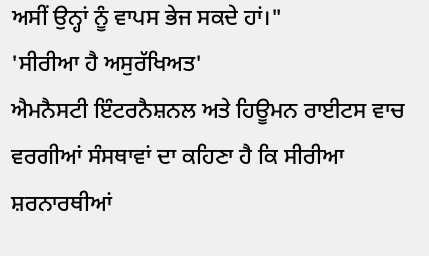ਅਸੀਂ ਉਨ੍ਹਾਂ ਨੂੰ ਵਾਪਸ ਭੇਜ ਸਕਦੇ ਹਾਂ।"
'ਸੀਰੀਆ ਹੈ ਅਸੁਰੱਖਿਅਤ'
ਐਮਨੈਸਟੀ ਇੰਟਰਨੈਸ਼ਨਲ ਅਤੇ ਹਿਊਮਨ ਰਾਈਟਸ ਵਾਚ ਵਰਗੀਆਂ ਸੰਸਥਾਵਾਂ ਦਾ ਕਹਿਣਾ ਹੈ ਕਿ ਸੀਰੀਆ ਸ਼ਰਨਾਰਥੀਆਂ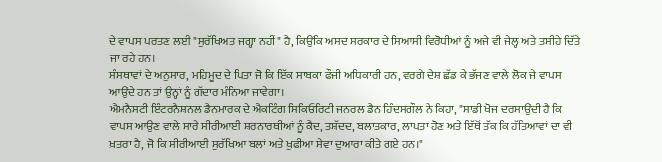ਦੇ ਵਾਪਸ ਪਰਤਣ ਲਈ "ਸੁਰੱਖਿਅਤ ਜਗ੍ਹਾ ਨਹੀਂ" ਹੈ, ਕਿਉਂਕਿ ਅਸਦ ਸਰਕਾਰ ਦੇ ਸਿਆਸੀ ਵਿਰੋਧੀਆਂ ਨੂੰ ਅਜੇ ਵੀ ਜੇਲ੍ਹ ਅਤੇ ਤਸੀਹੇ ਦਿੱਤੇ ਜਾ ਰਹੇ ਹਨ।
ਸੰਸਥਾਵਾਂ ਦੇ ਅਨੁਸਾਰ, ਮਹਿਮੂਦ ਦੇ ਪਿਤਾ ਜੋ ਕਿ ਇੱਕ ਸਾਬਕਾ ਫੌਜੀ ਅਧਿਕਾਰੀ ਹਨ, ਵਰਗੇ ਦੇਸ਼ ਛੱਡ ਕੇ ਭੱਜਣ ਵਾਲੇ ਲੋਕ ਜੇ ਵਾਪਸ ਆਉਂਦੇ ਹਨ ਤਾਂ ਉਨ੍ਹਾਂ ਨੂੰ ਗੱਦਾਰ ਮੰਨਿਆ ਜਾਵੇਗਾ।
ਐਮਨੈਸਟੀ ਇੰਟਰਨੈਸ਼ਨਲ ਡੈਨਮਾਰਕ ਦੇ ਐਕਟਿੰਗ ਸਿਕਿਓਰਿਟੀ ਜਨਰਲ ਡੈਨ ਹਿੰਦਸਗੌਲ ਨੇ ਕਿਹਾ, "ਸਾਡੀ ਖੋਜ ਦਰਸਾਉਂਦੀ ਹੈ ਕਿ ਵਾਪਸ ਆਉਣ ਵਾਲੇ ਸਾਰੇ ਸੀਰੀਆਈ ਸ਼ਰਨਾਰਥੀਆਂ ਨੂੰ ਕੈਦ, ਤਸ਼ੱਦਦ, ਬਲਾਤਕਾਰ, ਲਾਪਤਾ ਹੋਣ ਅਤੇ ਇੱਥੋਂ ਤੱਕ ਕਿ ਹੱਤਿਆਵਾਂ ਦਾ ਵੀ ਖ਼ਤਰਾ ਹੈ, ਜੋ ਕਿ ਸੀਰੀਆਈ ਸੁਰੱਖਿਆ ਬਲਾਂ ਅਤੇ ਖੁਫੀਆ ਸੇਵਾ ਦੁਆਰਾ ਕੀਤੇ ਗਏ ਹਨ।"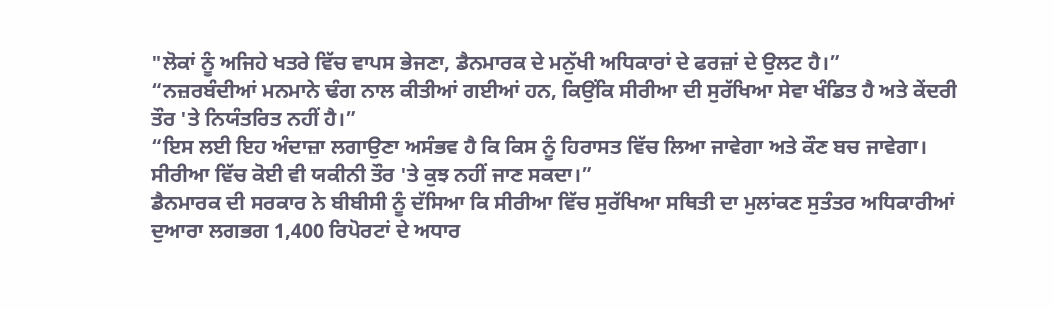"ਲੋਕਾਂ ਨੂੰ ਅਜਿਹੇ ਖਤਰੇ ਵਿੱਚ ਵਾਪਸ ਭੇਜਣਾ, ਡੈਨਮਾਰਕ ਦੇ ਮਨੁੱਖੀ ਅਧਿਕਾਰਾਂ ਦੇ ਫਰਜ਼ਾਂ ਦੇ ਉਲਟ ਹੈ।”
“ਨਜ਼ਰਬੰਦੀਆਂ ਮਨਮਾਨੇ ਢੰਗ ਨਾਲ ਕੀਤੀਆਂ ਗਈਆਂ ਹਨ, ਕਿਉਂਕਿ ਸੀਰੀਆ ਦੀ ਸੁਰੱਖਿਆ ਸੇਵਾ ਖੰਡਿਤ ਹੈ ਅਤੇ ਕੇਂਦਰੀ ਤੌਰ 'ਤੇ ਨਿਯੰਤਰਿਤ ਨਹੀਂ ਹੈ।”
“ਇਸ ਲਈ ਇਹ ਅੰਦਾਜ਼ਾ ਲਗਾਉਣਾ ਅਸੰਭਵ ਹੈ ਕਿ ਕਿਸ ਨੂੰ ਹਿਰਾਸਤ ਵਿੱਚ ਲਿਆ ਜਾਵੇਗਾ ਅਤੇ ਕੌਣ ਬਚ ਜਾਵੇਗਾ। ਸੀਰੀਆ ਵਿੱਚ ਕੋਈ ਵੀ ਯਕੀਨੀ ਤੌਰ 'ਤੇ ਕੁਝ ਨਹੀਂ ਜਾਣ ਸਕਦਾ।”
ਡੈਨਮਾਰਕ ਦੀ ਸਰਕਾਰ ਨੇ ਬੀਬੀਸੀ ਨੂੰ ਦੱਸਿਆ ਕਿ ਸੀਰੀਆ ਵਿੱਚ ਸੁਰੱਖਿਆ ਸਥਿਤੀ ਦਾ ਮੁਲਾਂਕਣ ਸੁਤੰਤਰ ਅਧਿਕਾਰੀਆਂ ਦੁਆਰਾ ਲਗਭਗ 1,400 ਰਿਪੋਰਟਾਂ ਦੇ ਅਧਾਰ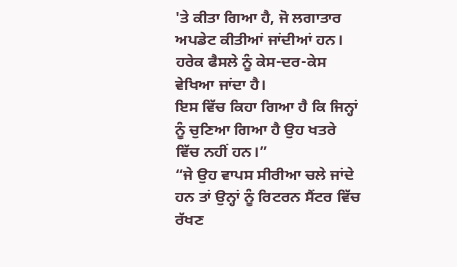'ਤੇ ਕੀਤਾ ਗਿਆ ਹੈ, ਜੋ ਲਗਾਤਾਰ ਅਪਡੇਟ ਕੀਤੀਆਂ ਜਾਂਦੀਆਂ ਹਨ। ਹਰੇਕ ਫੈਸਲੇ ਨੂੰ ਕੇਸ-ਦਰ-ਕੇਸ ਵੇਖਿਆ ਜਾਂਦਾ ਹੈ।
ਇਸ ਵਿੱਚ ਕਿਹਾ ਗਿਆ ਹੈ ਕਿ ਜਿਨ੍ਹਾਂ ਨੂੰ ਚੁਣਿਆ ਗਿਆ ਹੈ ਉਹ ਖਤਰੇ ਵਿੱਚ ਨਹੀਂ ਹਨ।”
“ਜੇ ਉਹ ਵਾਪਸ ਸੀਰੀਆ ਚਲੇ ਜਾਂਦੇ ਹਨ ਤਾਂ ਉਨ੍ਹਾਂ ਨੂੰ ਰਿਟਰਨ ਸੈਂਟਰ ਵਿੱਚ ਰੱਖਣ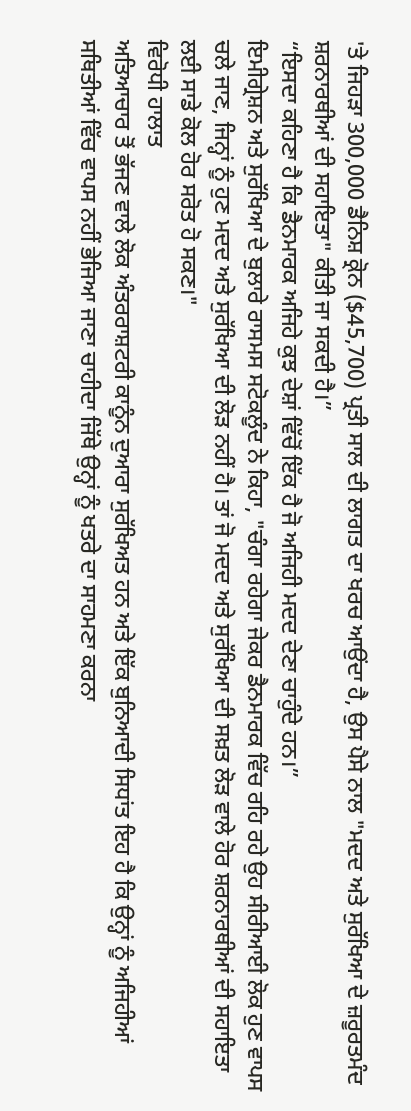'ਤੇ ਜਿਹੜਾ 300,000 ਡੈਨਿਸ਼ ਕ੍ਰੋਨ ($45,700) ਪ੍ਰਤੀ ਸਾਲ ਦੀ ਲਾਗਤ ਦਾ ਖਰਚ ਆਉਂਦਾ ਹੈ, ਉਸ ਪੈਸੇ ਨਾਲ "ਮਦਦ ਅਤੇ ਸੁਰੱਖਿਆ ਦੇ ਜ਼ਰੂਰਤਮੰਦ ਸ਼ਰਨਾਰਥੀਆਂ ਦੀ ਸਹਾਇਤਾ" ਕੀਤੀ ਜਾ ਸਕਦੀ ਹੈ।”
“ਇਸਦਾ ਕਹਿਣਾ ਹੈ ਕਿ ਡੈਨਮਾਰਕ ਅਜਿਹੇ ਕੁਝ ਦੇਸ਼ਾਂ ਵਿੱਚੋਂ ਇੱਕ ਹੈ ਜੋ ਅਜਿਹੀ ਮਦਦ ਦੇਣਾ ਚਾਹੁੰਦੇ ਹਨ।”
ਇਮੀਗ੍ਰੇਸ਼ਨ ਅਤੇ ਸੁਰੱਖਿਆ ਦੇ ਬੁਲਾਰੇ ਰਾਸਮਸ ਸਟੋਕਲੂੰਦ ਨੇ ਕਿਹਾ, "ਚੰਗਾ ਰਹੇਗਾ ਜੇਕਰ ਡੈਨਮਾਰਕ ਵਿੱਚ ਰਹਿ ਰਹੇ ਉਹ ਸੀਰੀਆਈ ਲੋਕ ਹੁਣ ਵਾਪਸ ਚਲੇ ਜਾਣ, ਜਿਨ੍ਹਾਂ ਨੂੰ ਹੁਣ ਮਦਦ ਅਤੇ ਸੁਰੱਖਿਆ ਦੀ ਲੋੜ ਨਹੀਂ ਹੈ। ਤਾਂ ਜੋ ਮਦਦ ਅਤੇ ਸੁਰੱਖਿਆ ਦੀ ਸਖ਼ਤ ਲੋੜ ਵਾਲੇ ਹੋਰ ਸ਼ਰਨਾਰਥੀਆਂ ਦੀ ਸਹਾਇਤਾ ਲਈ ਸਾਡੇ ਕੋਲ ਹੋਰ ਸਰੋਤ ਹੋ ਸਕਣ।"
ਵਿਰੋਧੀ ਹਾਲਾਤ
ਅਤਿਆਚਾਰ ਤੋਂ ਭੱਜਣ ਵਾਲੇ ਲੋਕ ਅੰਤਰਰਾਸ਼ਟਰੀ ਕਾਨੂੰਨ ਦੁਆਰਾ ਸੁਰੱਖਿਅਤ ਹਨ ਅਤੇ ਇੱਕ ਬੁਨਿਆਦੀ ਸਿਧਾਂਤ ਇਹ ਹੈ ਕਿ ਉਨ੍ਹਾਂ ਨੂੰ ਅਜਿਹੀਆਂ ਸਥਿਤੀਆਂ ਵਿੱਚ ਵਾਪਸ ਨਹੀਂ ਭੇਜਿਆ ਜਾਣਾ ਚਾਹੀਦਾ ਜਿੱਥੇ ਉਨ੍ਹਾਂ ਨੂੰ ਖਤਰੇ ਦਾ ਸਾਹਮਣਾ ਕਰਨਾ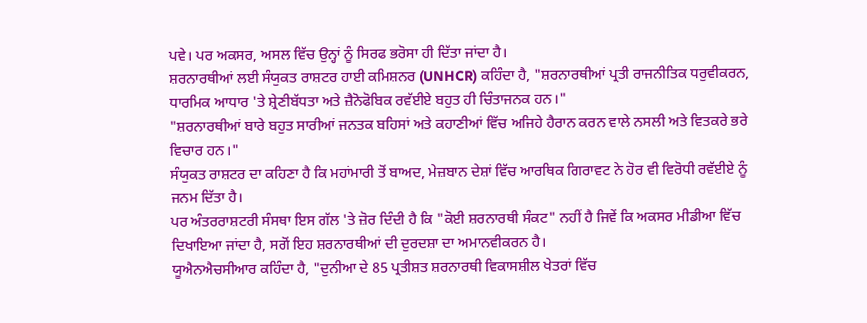ਪਵੇ। ਪਰ ਅਕਸਰ, ਅਸਲ ਵਿੱਚ ਉਨ੍ਹਾਂ ਨੂੰ ਸਿਰਫ ਭਰੋਸਾ ਹੀ ਦਿੱਤਾ ਜਾਂਦਾ ਹੈ।
ਸ਼ਰਨਾਰਥੀਆਂ ਲਈ ਸੰਯੁਕਤ ਰਾਸ਼ਟਰ ਹਾਈ ਕਮਿਸ਼ਨਰ (UNHCR) ਕਹਿੰਦਾ ਹੈ, "ਸ਼ਰਨਾਰਥੀਆਂ ਪ੍ਰਤੀ ਰਾਜਨੀਤਿਕ ਧਰੁਵੀਕਰਨ, ਧਾਰਮਿਕ ਆਧਾਰ 'ਤੇ ਸ਼੍ਰੇਣੀਬੱਧਤਾ ਅਤੇ ਜ਼ੈਨੋਫੋਬਿਕ ਰਵੱਈਏ ਬਹੁਤ ਹੀ ਚਿੰਤਾਜਨਕ ਹਨ।"
"ਸ਼ਰਨਾਰਥੀਆਂ ਬਾਰੇ ਬਹੁਤ ਸਾਰੀਆਂ ਜਨਤਕ ਬਹਿਸਾਂ ਅਤੇ ਕਹਾਣੀਆਂ ਵਿੱਚ ਅਜਿਹੇ ਹੈਰਾਨ ਕਰਨ ਵਾਲੇ ਨਸਲੀ ਅਤੇ ਵਿਤਕਰੇ ਭਰੇ ਵਿਚਾਰ ਹਨ।"
ਸੰਯੁਕਤ ਰਾਸ਼ਟਰ ਦਾ ਕਹਿਣਾ ਹੈ ਕਿ ਮਹਾਂਮਾਰੀ ਤੋਂ ਬਾਅਦ, ਮੇਜ਼ਬਾਨ ਦੇਸ਼ਾਂ ਵਿੱਚ ਆਰਥਿਕ ਗਿਰਾਵਟ ਨੇ ਹੋਰ ਵੀ ਵਿਰੋਧੀ ਰਵੱਈਏ ਨੂੰ ਜਨਮ ਦਿੱਤਾ ਹੈ।
ਪਰ ਅੰਤਰਰਾਸ਼ਟਰੀ ਸੰਸਥਾ ਇਸ ਗੱਲ 'ਤੇ ਜ਼ੋਰ ਦਿੰਦੀ ਹੈ ਕਿ "ਕੋਈ ਸ਼ਰਨਾਰਥੀ ਸੰਕਟ" ਨਹੀਂ ਹੈ ਜਿਵੇਂ ਕਿ ਅਕਸਰ ਮੀਡੀਆ ਵਿੱਚ ਦਿਖਾਇਆ ਜਾਂਦਾ ਹੈ, ਸਗੋਂ ਇਹ ਸ਼ਰਨਾਰਥੀਆਂ ਦੀ ਦੁਰਦਸ਼ਾ ਦਾ ਅਮਾਨਵੀਕਰਨ ਹੈ।
ਯੂਐਨਐਚਸੀਆਰ ਕਹਿੰਦਾ ਹੈ, "ਦੁਨੀਆ ਦੇ 85 ਪ੍ਰਤੀਸ਼ਤ ਸ਼ਰਨਾਰਥੀ ਵਿਕਾਸਸ਼ੀਲ ਖੇਤਰਾਂ ਵਿੱਚ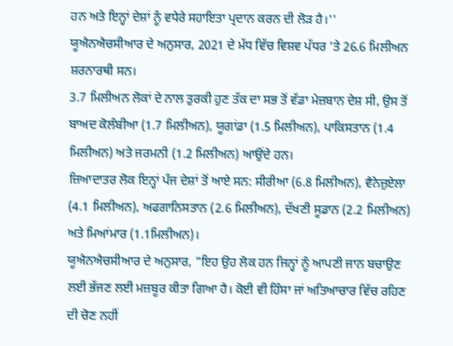ਹਨ ਅਤੇ ਇਨ੍ਹਾਂ ਦੇਸ਼ਾਂ ਨੂੰ ਵਧੇਰੇ ਸਹਾਇਤਾ ਪ੍ਰਦਾਨ ਕਰਨ ਦੀ ਲੋੜ ਹੈ।''
ਯੂਐਨਐਚਸੀਆਰ ਦੇ ਅਨੁਸਾਰ, 2021 ਦੇ ਮੱਧ ਵਿੱਚ ਵਿਸ਼ਵ ਪੱਧਰ 'ਤੇ 26.6 ਮਿਲੀਅਨ ਸ਼ਰਨਾਰਥੀ ਸਨ।
3.7 ਮਿਲੀਅਨ ਲੋਕਾਂ ਦੇ ਨਾਲ ਤੁਰਕੀ ਹੁਣ ਤੱਕ ਦਾ ਸਭ ਤੋਂ ਵੱਡਾ ਮੇਜ਼ਬਾਨ ਦੇਸ਼ ਸੀ, ਉਸ ਤੋਂ ਬਾਅਦ ਕੋਲੰਬੀਆ (1.7 ਮਿਲੀਅਨ), ਯੂਗਾਂਡਾ (1.5 ਮਿਲੀਅਨ), ਪਾਕਿਸਤਾਨ (1.4 ਮਿਲੀਅਨ) ਅਤੇ ਜਰਮਨੀ (1.2 ਮਿਲੀਅਨ) ਆਉਂਦੇ ਹਨ।
ਜ਼ਿਆਦਾਤਰ ਲੋਕ ਇਨ੍ਹਾਂ ਪੰਜ ਦੇਸ਼ਾਂ ਤੋਂ ਆਏ ਸਨ: ਸੀਰੀਆ (6.8 ਮਿਲੀਅਨ), ਵੈਨੇਜ਼ੁਏਲਾ (4.1 ਮਿਲੀਅਨ), ਅਫਗਾਨਿਸਤਾਨ (2.6 ਮਿਲੀਅਨ), ਦੱਖਣੀ ਸੂਡਾਨ (2.2 ਮਿਲੀਅਨ) ਅਤੇ ਮਿਆਂਮਾਰ (1.1ਮਿਲੀਅਨ)।
ਯੂਐਨਐਚਸੀਆਰ ਦੇ ਅਨੁਸਾਰ, "ਇਹ ਉਹ ਲੋਕ ਹਨ ਜਿਨ੍ਹਾਂ ਨੂੰ ਆਪਣੀ ਜਾਨ ਬਚਾਉਣ ਲਈ ਭੱਜਣ ਲਈ ਮਜ਼ਬੂਰ ਕੀਤਾ ਗਿਆ ਹੈ। ਕੋਈ ਵੀ ਹਿੰਸਾ ਜਾਂ ਅਤਿਆਚਾਰ ਵਿੱਚ ਰਹਿਣ ਦੀ ਚੋਣ ਨਹੀਂ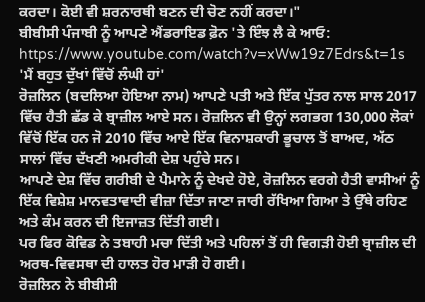ਕਰਦਾ। ਕੋਈ ਵੀ ਸ਼ਰਨਾਰਥੀ ਬਣਨ ਦੀ ਚੋਣ ਨਹੀਂ ਕਰਦਾ।"
ਬੀਬੀਸੀ ਪੰਜਾਬੀ ਨੂੰ ਆਪਣੇ ਐਂਡਰਾਇਡ ਫ਼ੋਨ 'ਤੇ ਇੰਝ ਲੈ ਕੇ ਆਓ:
https://www.youtube.com/watch?v=xWw19z7Edrs&t=1s
'ਮੈਂ ਬਹੁਤ ਦੁੱਖਾਂ ਵਿੱਚੋਂ ਲੰਘੀ ਹਾਂ'
ਰੋਜ਼ਲਿਨ (ਬਦਲਿਆ ਹੋਇਆ ਨਾਮ) ਆਪਣੇ ਪਤੀ ਅਤੇ ਇੱਕ ਪੁੱਤਰ ਨਾਲ ਸਾਲ 2017 ਵਿੱਚ ਹੈਤੀ ਛੱਡ ਕੇ ਬ੍ਰਾਜ਼ੀਲ ਆਏ ਸਨ। ਰੋਜ਼ਲਿਨ ਵੀ ਉਨ੍ਹਾਂ ਲਗਭਗ 130,000 ਲੋਕਾਂ ਵਿੱਚੋਂ ਇੱਕ ਹਨ ਜੋ 2010 ਵਿੱਚ ਆਏ ਇੱਕ ਵਿਨਾਸ਼ਕਾਰੀ ਭੂਚਾਲ ਤੋਂ ਬਾਅਦ, ਅੱਠ ਸਾਲਾਂ ਵਿੱਚ ਦੱਖਣੀ ਅਮਰੀਕੀ ਦੇਸ਼ ਪਹੁੰਚੇ ਸਨ।
ਆਪਣੇ ਦੇਸ਼ ਵਿੱਚ ਗਰੀਬੀ ਦੇ ਪੈਮਾਨੇ ਨੂੰ ਦੇਖਦੇ ਹੋਏ, ਰੋਜ਼ਲਿਨ ਵਰਗੇ ਹੈਤੀ ਵਾਸੀਆਂ ਨੂੰ ਇੱਕ ਵਿਸ਼ੇਸ਼ ਮਾਨਵਤਾਵਾਦੀ ਵੀਜ਼ਾ ਦਿੱਤਾ ਜਾਣਾ ਜਾਰੀ ਰੱਖਿਆ ਗਿਆ ਤੇ ਉੱਥੇ ਰਹਿਣ ਅਤੇ ਕੰਮ ਕਰਨ ਦੀ ਇਜਾਜ਼ਤ ਦਿੱਤੀ ਗਈ।
ਪਰ ਫਿਰ ਕੋਵਿਡ ਨੇ ਤਬਾਹੀ ਮਚਾ ਦਿੱਤੀ ਅਤੇ ਪਹਿਲਾਂ ਤੋਂ ਹੀ ਵਿਗੜੀ ਹੋਈ ਬ੍ਰਾਜ਼ੀਲ ਦੀ ਅਰਥ-ਵਿਵਸਥਾ ਦੀ ਹਾਲਤ ਹੋਰ ਮਾੜੀ ਹੋ ਗਈ।
ਰੋਜ਼ਲਿਨ ਨੇ ਬੀਬੀਸੀ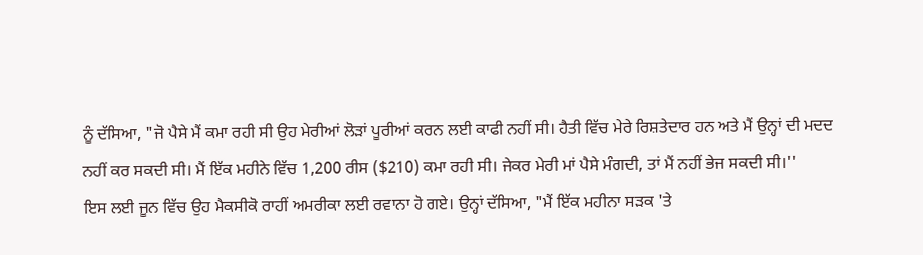ਨੂੰ ਦੱਸਿਆ, "ਜੋ ਪੈਸੇ ਮੈਂ ਕਮਾ ਰਹੀ ਸੀ ਉਹ ਮੇਰੀਆਂ ਲੋੜਾਂ ਪੂਰੀਆਂ ਕਰਨ ਲਈ ਕਾਫੀ ਨਹੀਂ ਸੀ। ਹੈਤੀ ਵਿੱਚ ਮੇਰੇ ਰਿਸ਼ਤੇਦਾਰ ਹਨ ਅਤੇ ਮੈਂ ਉਨ੍ਹਾਂ ਦੀ ਮਦਦ ਨਹੀਂ ਕਰ ਸਕਦੀ ਸੀ। ਮੈਂ ਇੱਕ ਮਹੀਨੇ ਵਿੱਚ 1,200 ਰੀਸ ($210) ਕਮਾ ਰਹੀ ਸੀ। ਜੇਕਰ ਮੇਰੀ ਮਾਂ ਪੈਸੇ ਮੰਗਦੀ, ਤਾਂ ਮੈਂ ਨਹੀਂ ਭੇਜ ਸਕਦੀ ਸੀ।''
ਇਸ ਲਈ ਜੂਨ ਵਿੱਚ ਉਹ ਮੈਕਸੀਕੋ ਰਾਹੀਂ ਅਮਰੀਕਾ ਲਈ ਰਵਾਨਾ ਹੋ ਗਏ। ਉਨ੍ਹਾਂ ਦੱਸਿਆ, "ਮੈਂ ਇੱਕ ਮਹੀਨਾ ਸੜਕ 'ਤੇ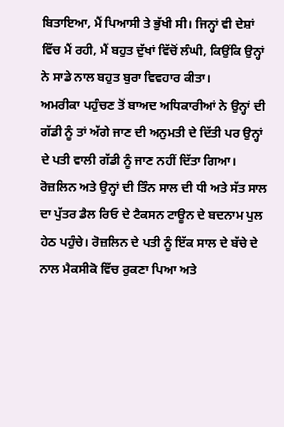ਬਿਤਾਇਆ, ਮੈਂ ਪਿਆਸੀ ਤੇ ਭੁੱਖੀ ਸੀ। ਜਿਨ੍ਹਾਂ ਵੀ ਦੇਸ਼ਾਂ ਵਿੱਚ ਮੈਂ ਰਹੀ, ਮੈਂ ਬਹੁਤ ਦੁੱਖਾਂ ਵਿੱਚੋਂ ਲੰਘੀ, ਕਿਉਂਕਿ ਉਨ੍ਹਾਂ ਨੇ ਸਾਡੇ ਨਾਲ ਬਹੁਤ ਬੁਰਾ ਵਿਵਹਾਰ ਕੀਤਾ।
ਅਮਰੀਕਾ ਪਹੁੰਚਣ ਤੋਂ ਬਾਅਦ ਅਧਿਕਾਰੀਆਂ ਨੇ ਉਨ੍ਹਾਂ ਦੀ ਗੱਡੀ ਨੂੰ ਤਾਂ ਅੱਗੇ ਜਾਣ ਦੀ ਅਨੁਮਤੀ ਦੇ ਦਿੱਤੀ ਪਰ ਉਨ੍ਹਾਂ ਦੇ ਪਤੀ ਵਾਲੀ ਗੱਡੀ ਨੂੰ ਜਾਣ ਨਹੀਂ ਦਿੱਤਾ ਗਿਆ।
ਰੋਜ਼ਲਿਨ ਅਤੇ ਉਨ੍ਹਾਂ ਦੀ ਤਿੰਨ ਸਾਲ ਦੀ ਧੀ ਅਤੇ ਸੱਤ ਸਾਲ ਦਾ ਪੁੱਤਰ ਡੈਲ ਰਿਓ ਦੇ ਟੈਕਸਨ ਟਾਊਨ ਦੇ ਬਦਨਾਮ ਪੁਲ ਹੇਠ ਪਹੁੰਚੇ। ਰੋਜ਼ਲਿਨ ਦੇ ਪਤੀ ਨੂੰ ਇੱਕ ਸਾਲ ਦੇ ਬੱਚੇ ਦੇ ਨਾਲ ਮੈਕਸੀਕੋ ਵਿੱਚ ਰੁਕਣਾ ਪਿਆ ਅਤੇ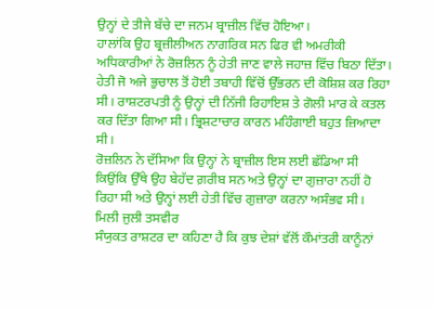ਉਨ੍ਹਾਂ ਦੇ ਤੀਜੇ ਬੱਚੇ ਦਾ ਜਨਮ ਬ੍ਰਾਜ਼ੀਲ ਵਿੱਚ ਹੋਇਆ।
ਹਾਲਾਂਕਿ ਉਹ ਬ੍ਰਜ਼ੀਲੀਅਨ ਨਾਗਰਿਕ ਸਨ ਫਿਰ ਵੀ ਅਮਰੀਕੀ ਅਧਿਕਾਰੀਆਂ ਨੇ ਰੋਜ਼ਲਿਨ ਨੂੰ ਹੇਤੀ ਜਾਣ ਵਾਲੇ ਜਹਾਜ਼ ਵਿੱਚ ਬਿਠਾ ਦਿੱਤਾ। ਹੇਤੀ ਜੋ ਅਜੇ ਭੁਚਾਲ ਤੋਂ ਹੋਈ ਤਬਾਹੀ ਵਿੱਚੋਂ ਉੱਭਰਨ ਦੀ ਕੋਸ਼ਿਸ਼ ਕਰ ਰਿਹਾ ਸੀ। ਰਾਸ਼ਟਰਪਤੀ ਨੂੰ ਉਨ੍ਹਾਂ ਦੀ ਨਿੱਜੀ ਰਿਹਾਇਸ਼ ਤੇ ਗੋਲੀ ਮਾਰ ਕੇ ਕਤਲ ਕਰ ਦਿੱਤਾ ਗਿਆ ਸੀ। ਭ੍ਰਿਸ਼ਟਾਚਾਰ ਕਾਰਨ ਮਹਿੰਗਾਈ ਬਹੁਤ ਜ਼ਿਆਦਾ ਸੀ।
ਰੋਜ਼ਲਿਨ ਨੇ ਦੱਸਿਆ ਕਿ ਉਨ੍ਹਾਂ ਨੇ ਬ੍ਰਾਜ਼ੀਲ ਇਸ ਲਈ ਛੱਡਿਆ ਸੀ ਕਿਉਂਕਿ ਉੱਥੇ ਉਹ ਬੇਹੱਦ ਗ਼ਰੀਬ ਸਨ ਅਤੇ ਉਨ੍ਹਾਂ ਦਾ ਗੁਜ਼ਾਰਾ ਨਹੀਂ ਹੋ ਰਿਹਾ ਸੀ ਅਤੇ ਉਨ੍ਹਾਂ ਲਈ ਹੇਤੀ ਵਿੱਚ ਗੁਜ਼ਾਰਾ ਕਰਨਾ ਅਸੰਭਵ ਸੀ।
ਮਿਲੀ ਜੁਲੀ ਤਸਵੀਰ
ਸੰਯੁਕਤ ਰਾਸ਼ਟਰ ਦਾ ਕਹਿਣਾ ਹੈ ਕਿ ਕੁਝ ਦੇਸ਼ਾਂ ਵੱਲੋਂ ਕੌਮਾਂਤਰੀ ਕਾਨੂੰਨਾਂ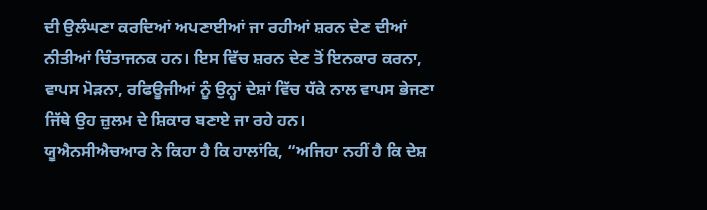ਦੀ ਉਲੰਘਣਾ ਕਰਦਿਆਂ ਅਪਣਾਈਆਂ ਜਾ ਰਹੀਆਂ ਸ਼ਰਨ ਦੇਣ ਦੀਆਂ ਨੀਤੀਆਂ ਚਿੰਤਾਜਨਕ ਹਨ। ਇਸ ਵਿੱਚ ਸ਼ਰਨ ਦੇਣ ਤੋਂ ਇਨਕਾਰ ਕਰਨਾ, ਵਾਪਸ ਮੋੜਨਾ, ਰਫਿਊਜੀਆਂ ਨੂੰ ਉਨ੍ਹਾਂ ਦੇਸ਼ਾਂ ਵਿੱਚ ਧੱਕੇ ਨਾਲ ਵਾਪਸ ਭੇਜਣਾ ਜਿੱਥੇ ਉਹ ਜ਼ੁਲਮ ਦੇ ਸ਼ਿਕਾਰ ਬਣਾਏ ਜਾ ਰਹੇ ਹਨ।
ਯੂਐਨਸੀਐਚਆਰ ਨੇ ਕਿਹਾ ਹੈ ਕਿ ਹਾਲਾਂਕਿ, “ਅਜਿਹਾ ਨਹੀਂ ਹੈ ਕਿ ਦੇਸ਼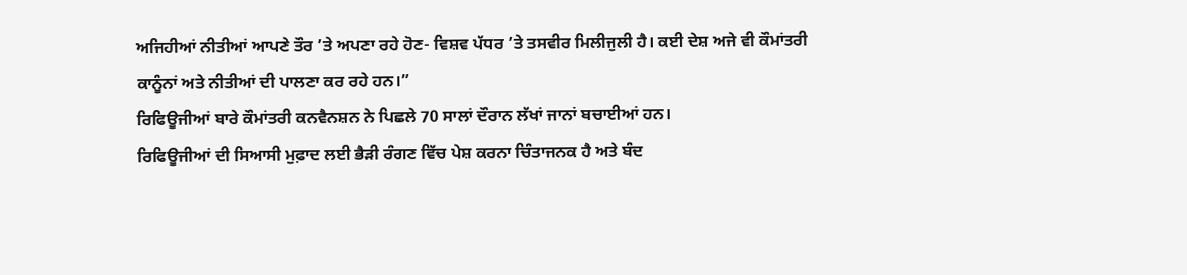ਅਜਿਹੀਆਂ ਨੀਤੀਆਂ ਆਪਣੇ ਤੌਰ ’ਤੇ ਅਪਣਾ ਰਹੇ ਹੋਣ- ਵਿਸ਼ਵ ਪੱਧਰ ’ਤੇ ਤਸਵੀਰ ਮਿਲੀਜੁਲੀ ਹੈ। ਕਈ ਦੇਸ਼ ਅਜੇ ਵੀ ਕੌਮਾਂਤਰੀ ਕਾਨੂੰਨਾਂ ਅਤੇ ਨੀਤੀਆਂ ਦੀ ਪਾਲਣਾ ਕਰ ਰਹੇ ਹਨ।”
ਰਿਫਿਊਜੀਆਂ ਬਾਰੇ ਕੌਮਾਂਤਰੀ ਕਨਵੈਨਸ਼ਨ ਨੇ ਪਿਛਲੇ 70 ਸਾਲਾਂ ਦੌਰਾਨ ਲੱਖਾਂ ਜਾਨਾਂ ਬਚਾਈਆਂ ਹਨ।
ਰਿਫਿਊਜੀਆਂ ਦੀ ਸਿਆਸੀ ਮੁਫ਼ਾਦ ਲਈ ਭੈੜੀ ਰੰਗਣ ਵਿੱਚ ਪੇਸ਼ ਕਰਨਾ ਚਿੰਤਾਜਨਕ ਹੈ ਅਤੇ ਬੰਦ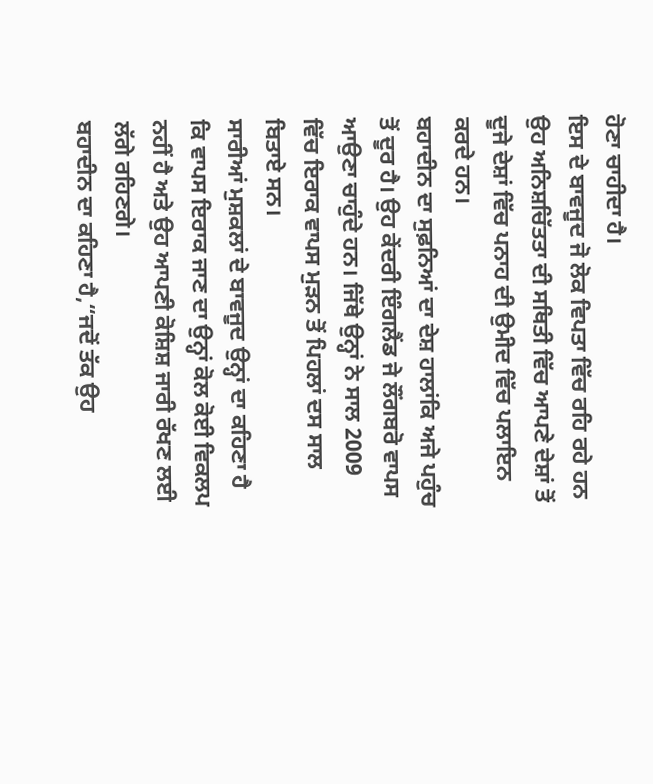ਹੋਣਾ ਚਾਹੀਦਾ ਹੈ।
ਇਸ ਦੇ ਬਾਵਜੂਦ ਜੋ ਲੋਕ ਵਿਪਤਾ ਵਿੱਚ ਰਹਿ ਰਹੇ ਹਨ ਉਹ ਅਨਿਸ਼ਚਿੱਤਤਾ ਦੀ ਸਥਿਤੀ ਵਿੱਚ ਆਪਣੇ ਦੇਸ਼ਾਂ ਤੋਂ ਦੂਜੇ ਦੇਸ਼ਾਂ ਵਿੱਚ ਪਨਾਹ ਦੀ ਉਮੀਦ ਵਿੱਚ ਪਲਾਇਨ ਕਰਦੇ ਹਨ।
ਬਹਾਦੀਨ ਦਾ ਸੁਫ਼ਨਿਆਂ ਦਾ ਦੇਸ਼ ਹਾਲਾਂਕਿ ਅਜੇ ਪਹੁੰਚ ਤੋਂ ਦੂਰ ਹੈ। ਉਹ ਕੇਂਦਰੀ ਇੰਗਲੈਂਡ ਜੇ ਲੌਂਗਬਰੋ ਵਾਪਸ ਆਉਣਾ ਚਾਹੁੰਦੇ ਹਨ। ਜਿੱਥੇ ਉਨ੍ਹਾਂ ਨੇ ਸਾਲ 2009 ਵਿੱਚ ਇਰਾਕ ਵਾਪਸ ਮੁੜਨ ਤੋਂ ਪਿਹਲਾਂ ਦਸ ਸਾਲ ਬਿਤਾਏ ਸਨ।
ਸਾਰੀਆਂ ਮੁਸ਼ਕਲਾਂ ਦੇ ਬਾਵਜੂਦ ਉਨ੍ਹਾਂ ਦਾ ਕਹਿਣਾ ਹੈ ਕਿ ਵਾਪਸ ਇਰਾਕ ਜਾਣ ਦਾ ਉਨ੍ਹਾਂ ਕੋਲ ਕੋਈ ਵਿਕਲਪ ਨਹੀਂ ਹੈ ਅਤੇ ਉਹ ਆਪਣੀ ਕੋਸ਼ਿਸ਼ ਜਾਰੀ ਰੱਖਣ ਲਈ ਲੱਗੇ ਰਹਿਣਗੇ।
ਬਹਾਦੀਨ ਦਾ ਕਹਿਣਾ ਹੈ,“ਜਦੋਂ ਤੱਕ ਉਹ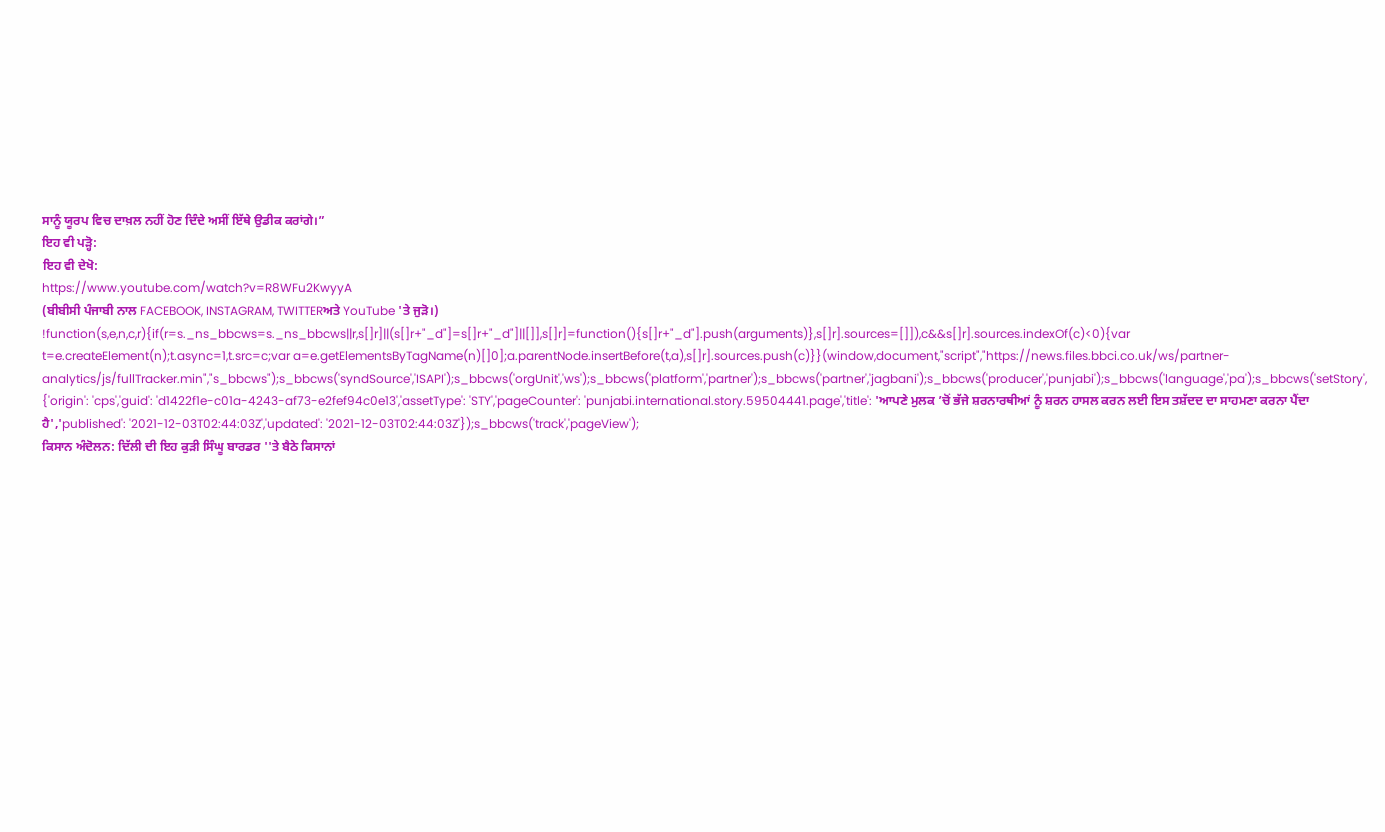ਸਾਨੂੰ ਯੂਰਪ ਵਿਚ ਦਾਖ਼ਲ ਨਹੀਂ ਹੋਣ ਦਿੰਦੇ ਅਸੀਂ ਇੱਥੇ ਉਡੀਕ ਕਰਾਂਗੇ।”
ਇਹ ਵੀ ਪੜ੍ਹੋ:
ਇਹ ਵੀ ਦੇਖੋ:
https://www.youtube.com/watch?v=R8WFu2KwyyA
(ਬੀਬੀਸੀ ਪੰਜਾਬੀ ਨਾਲ FACEBOOK, INSTAGRAM, TWITTERਅਤੇ YouTube 'ਤੇ ਜੁੜੋ।)
!function(s,e,n,c,r){if(r=s._ns_bbcws=s._ns_bbcws||r,s[]r]||(s[]r+"_d"]=s[]r+"_d"]||[]],s[]r]=function(){s[]r+"_d"].push(arguments)},s[]r].sources=[]]),c&&s[]r].sources.indexOf(c)<0){var t=e.createElement(n);t.async=1,t.src=c;var a=e.getElementsByTagName(n)[]0];a.parentNode.insertBefore(t,a),s[]r].sources.push(c)}}(window,document,"script","https://news.files.bbci.co.uk/ws/partner-analytics/js/fullTracker.min","s_bbcws");s_bbcws('syndSource','ISAPI');s_bbcws('orgUnit','ws');s_bbcws('platform','partner');s_bbcws('partner','jagbani');s_bbcws('producer','punjabi');s_bbcws('language','pa');s_bbcws('setStory', {'origin': 'cps','guid': 'd1422f1e-c01a-4243-af73-e2fef94c0e13','assetType': 'STY','pageCounter': 'punjabi.international.story.59504441.page','title': 'ਆਪਣੇ ਮੁਲਕ ’ਚੋਂ ਭੱਜੇ ਸ਼ਰਨਾਰਥੀਆਂ ਨੂੰ ਸ਼ਰਨ ਹਾਸਲ ਕਰਨ ਲਈ ਇਸ ਤਸ਼ੱਦਦ ਦਾ ਸਾਹਮਣਾ ਕਰਨਾ ਪੈਂਦਾ ਹੈ','published': '2021-12-03T02:44:03Z','updated': '2021-12-03T02:44:03Z'});s_bbcws('track','pageView');
ਕਿਸਾਨ ਅੰਦੋਲਨ: ਦਿੱਲੀ ਦੀ ਇਹ ਕੁੜੀ ਸਿੰਘੂ ਬਾਰਡਰ ''ਤੇ ਬੈਠੇ ਕਿਸਾਨਾਂ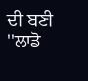ਦੀ ਬਣੀ ''ਲਾਡੋ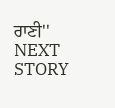ਰਾਣੀ''
NEXT STORY